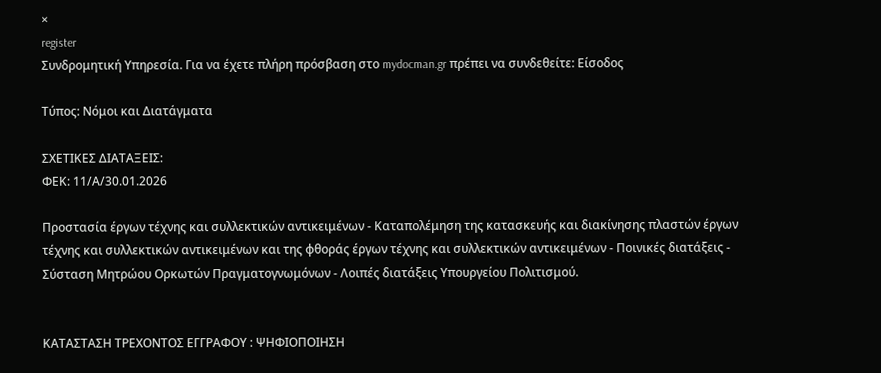×
register
Συνδρομητική Υπηρεσία. Για να έχετε πλήρη πρόσβαση στο mydocman.gr πρέπει να συνδεθείτε: Είσοδος

Τύπος: Νόμοι και Διατάγματα

ΣΧΕΤΙΚΕΣ ΔΙΑΤΑΞΕΙΣ:
ΦΕΚ: 11/Α/30.01.2026

Προστασία έργων τέχνης και συλλεκτικών αντικειμένων - Καταπολέμηση της κατασκευής και διακίνησης πλαστών έργων τέχνης και συλλεκτικών αντικειμένων και της φθοράς έργων τέχνης και συλλεκτικών αντικειμένων - Ποινικές διατάξεις - Σύσταση Μητρώου Ορκωτών Πραγματογνωμόνων - Λοιπές διατάξεις Υπουργείου Πολιτισμού.


ΚΑΤΑΣΤΑΣΗ ΤΡΕΧΟΝΤΟΣ ΕΓΓΡΑΦΟΥ : ΨΗΦΙΟΠΟΙΗΣΗ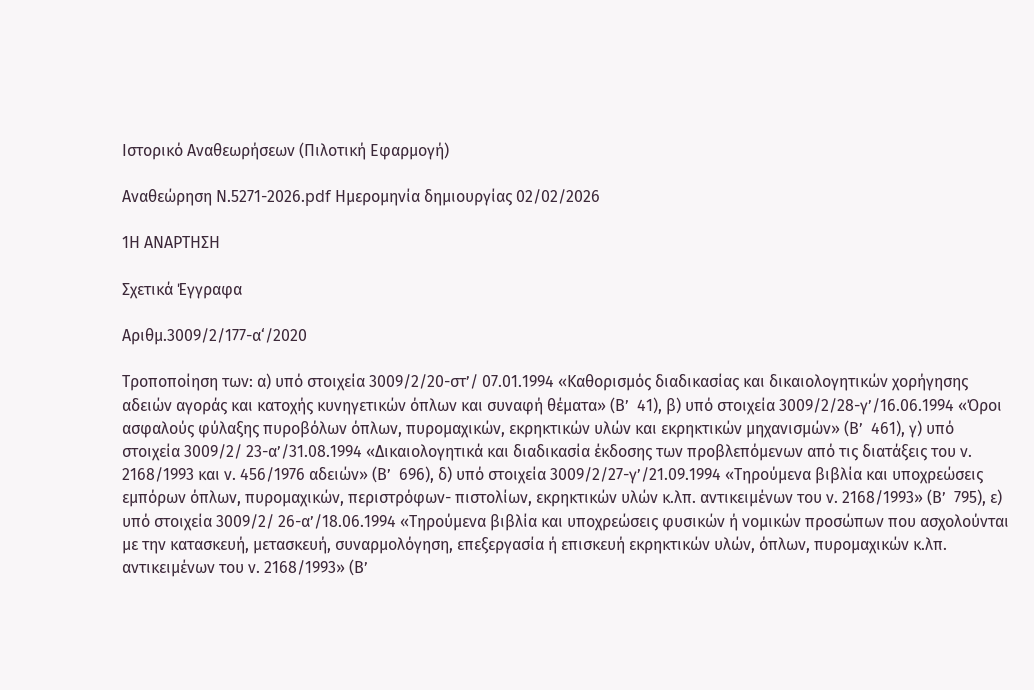Ιστορικό Αναθεωρήσεων (Πιλοτική Εφαρμογή)

Αναθεώρηση Ν.5271-2026.pdf Ημερομηνία δημιουργίας 02/02/2026

1Η ΑΝΑΡΤΗΣΗ

Σχετικά Έγγραφα

Αριθμ.3009/2/177-α‘/2020

Τροποποίηση των: α) υπό στοιχεία 3009/2/20-στ’/ 07.01.1994 «Καθορισμός διαδικασίας και δικαιολογητικών χορήγησης αδειών αγοράς και κατοχής κυνηγετικών όπλων και συναφή θέματα» (Β’  41), β) υπό στοιχεία 3009/2/28-γ’/16.06.1994 «Όροι ασφαλούς φύλαξης πυροβόλων όπλων, πυρομαχικών, εκρηκτικών υλών και εκρηκτικών μηχανισμών» (Β’  461), γ) υπό στοιχεία 3009/2/ 23-α’/31.08.1994 «Δικαιολογητικά και διαδικασία έκδοσης των προβλεπόμενων από τις διατάξεις του ν. 2168/1993 και ν. 456/1976 αδειών» (Β’  696), δ) υπό στοιχεία 3009/2/27-γ’/21.09.1994 «Τηρούμενα βιβλία και υποχρεώσεις εμπόρων όπλων, πυρομαχικών, περιστρόφων- πιστολίων, εκρηκτικών υλών κ.λπ. αντικειμένων του ν. 2168/1993» (Β’  795), ε) υπό στοιχεία 3009/2/ 26-α’/18.06.1994 «Τηρούμενα βιβλία και υποχρεώσεις φυσικών ή νομικών προσώπων που ασχολούνται με την κατασκευή, μετασκευή, συναρμολόγηση, επεξεργασία ή επισκευή εκρηκτικών υλών, όπλων, πυρομαχικών κ.λπ. αντικειμένων του ν. 2168/1993» (Β’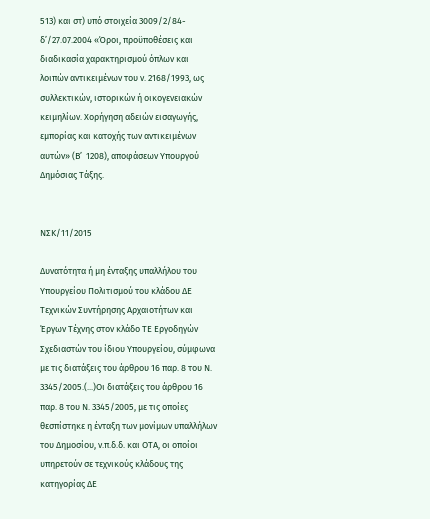513) και στ) υπό στοιχεία 3009/2/84-δ’/27.07.2004 «Όροι, προϋποθέσεις και διαδικασία χαρακτηρισμού όπλων και λοιπών αντικειμένων του ν. 2168/1993, ως συλλεκτικών, ιστορικών ή οικογενειακών κειμηλίων. Χορήγηση αδειών εισαγωγής, εμπορίας και κατοχής των αντικειμένων αυτών» (Β’  1208), αποφάσεων Υπουργού Δημόσιας Τάξης.


ΝΣΚ/11/2015

Δυνατότητα ή μη ένταξης υπαλλήλου του Υπουργείου Πολιτισμού του κλάδου ΔΕ Τεχνικών Συντήρησης Αρχαιοτήτων και Έργων Τέχνης στον κλάδο ΤΕ Εργοδηγών Σχεδιαστών του ίδιου Υπουργείου, σύμφωνα με τις διατάξεις του άρθρου 16 παρ. 8 του Ν. 3345/2005.(...)Οι διατάξεις του άρθρου 16 παρ. 8 του Ν. 3345/2005, με τις οποίες θεσπίστηκε η ένταξη των μονίμων υπαλλήλων του Δημοσίου, ν.π.δ.δ. και ΟΤΑ, οι οποίοι υπηρετούν σε τεχνικούς κλάδους της κατηγορίας ΔΕ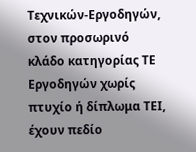Τεχνικών-Εργοδηγών, στον προσωρινό κλάδο κατηγορίας ΤΕ Εργοδηγών χωρίς πτυχίο ή δίπλωμα ΤΕΙ, έχουν πεδίο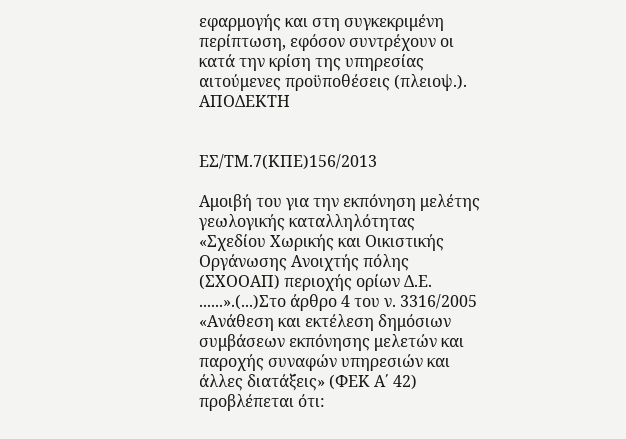εφαρμογής και στη συγκεκριμένη περίπτωση, εφόσον συντρέχουν οι κατά την κρίση της υπηρεσίας αιτούμενες προϋποθέσεις (πλειοψ.). ΑΠΟΔΕΚΤΗ


ΕΣ/ΤΜ.7(ΚΠΕ)156/2013

Αμοιβή του για την εκπόνηση μελέτης γεωλογικής καταλληλότητας «Σχεδίου Χωρικής και Οικιστικής Οργάνωσης Ανοιχτής πόλης (ΣΧΟΟΑΠ) περιοχής ορίων Δ.Ε. ......».(...)Στο άρθρο 4 του ν. 3316/2005 «Ανάθεση και εκτέλεση δημόσιων συμβάσεων εκπόνησης μελετών και παροχής συναφών υπηρεσιών και άλλες διατάξεις» (ΦΕΚ Α΄ 42) προβλέπεται ότι: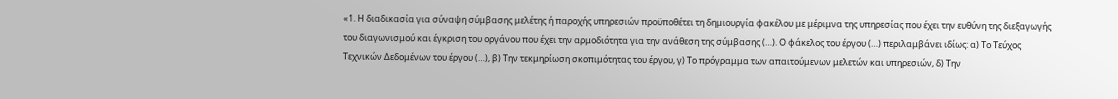«1. Η διαδικασία για σύναψη σύμβασης μελέτης ή παροχής υπηρεσιών προϋποθέτει τη δημιουργία φακέλου με μέριμνα της υπηρεσίας που έχει την ευθύνη της διεξαγωγής του διαγωνισμού και έγκριση του οργάνου που έχει την αρμοδιότητα για την ανάθεση της σύμβασης (…). Ο φάκελος του έργου (…) περιλαμβάνει ιδίως: α) Το Τεύχος Τεχνικών Δεδομένων του έργου (…), β) Την τεκμηρίωση σκοπιμότητας του έργου, γ) Το πρόγραμμα των απαιτούμενων μελετών και υπηρεσιών, δ) Την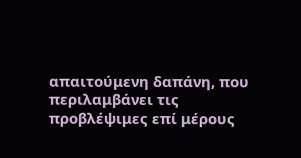απαιτούμενη δαπάνη, που περιλαμβάνει τις προβλέψιμες επί μέρους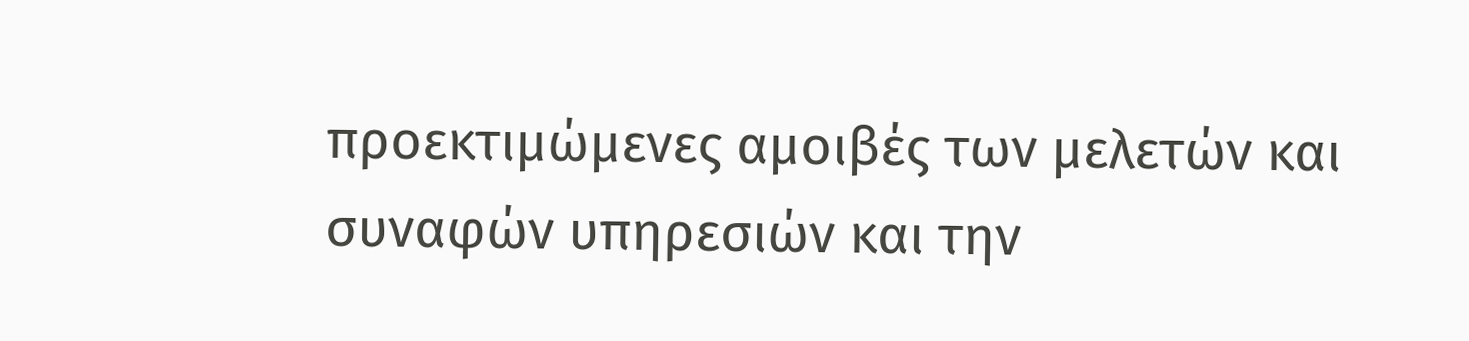προεκτιμώμενες αμοιβές των μελετών και συναφών υπηρεσιών και την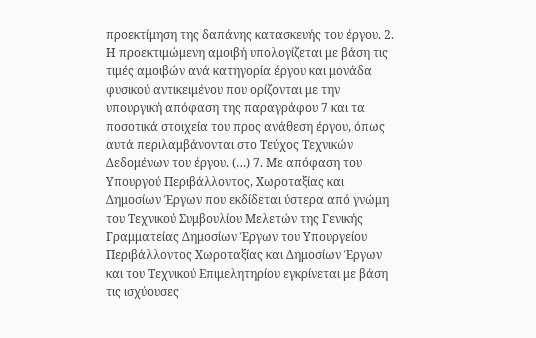προεκτίμηση της δαπάνης κατασκευής του έργου. 2. Η προεκτιμώμενη αμοιβή υπολογίζεται με βάση τις τιμές αμοιβών ανά κατηγορία έργου και μονάδα φυσικού αντικειμένου που ορίζονται με την υπουργική απόφαση της παραγράφου 7 και τα ποσοτικά στοιχεία του προς ανάθεση έργου, όπως αυτά περιλαμβάνονται στο Τεύχος Τεχνικών Δεδομένων του έργου. (…) 7. Με απόφαση του Υπουργού Περιβάλλοντος, Χωροταξίας και Δημοσίων Έργων που εκδίδεται ύστερα από γνώμη του Τεχνικού Συμβουλίου Μελετών της Γενικής Γραμματείας Δημοσίων Έργων του Υπουργείου Περιβάλλοντος Χωροταξίας και Δημοσίων Έργων και του Τεχνικού Επιμελητηρίου εγκρίνεται με βάση τις ισχύουσες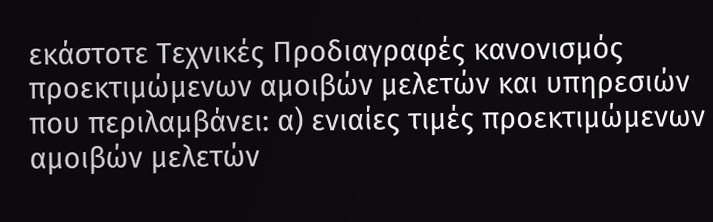εκάστοτε Τεχνικές Προδιαγραφές κανονισμός προεκτιμώμενων αμοιβών μελετών και υπηρεσιών που περιλαμβάνει: α) ενιαίες τιμές προεκτιμώμενων αμοιβών μελετών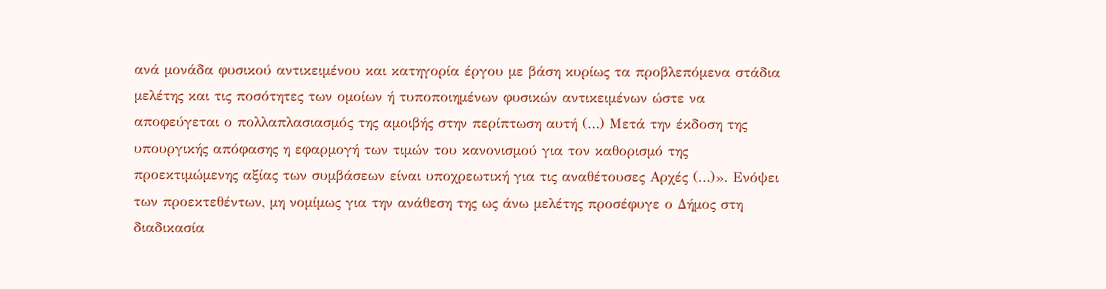ανά μονάδα φυσικού αντικειμένου και κατηγορία έργου με βάση κυρίως τα προβλεπόμενα στάδια μελέτης και τις ποσότητες των ομοίων ή τυποποιημένων φυσικών αντικειμένων ώστε να αποφεύγεται ο πολλαπλασιασμός της αμοιβής στην περίπτωση αυτή (…) Μετά την έκδοση της υπουργικής απόφασης η εφαρμογή των τιμών του κανονισμού για τον καθορισμό της προεκτιμώμενης αξίας των συμβάσεων είναι υποχρεωτική για τις αναθέτουσες Αρχές (…)». Ενόψει των προεκτεθέντων, μη νομίμως για την ανάθεση της ως άνω μελέτης προσέφυγε ο Δήμος στη διαδικασία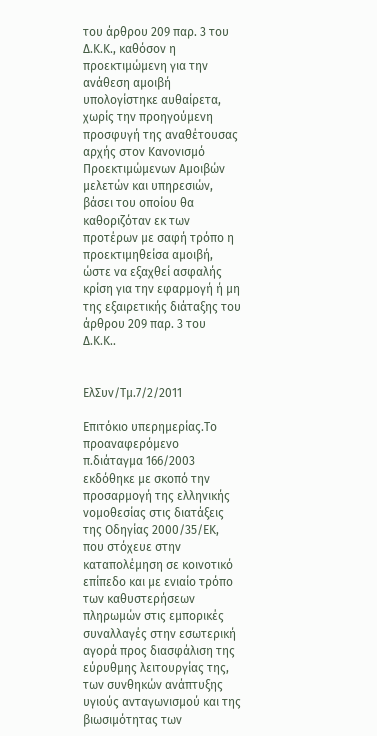του άρθρου 209 παρ. 3 του Δ.Κ.Κ., καθόσον η προεκτιμώμενη για την ανάθεση αμοιβή υπολογίστηκε αυθαίρετα, χωρίς την προηγούμενη προσφυγή της αναθέτουσας αρχής στον Κανονισμό Προεκτιμώμενων Αμοιβών μελετών και υπηρεσιών, βάσει του οποίου θα καθοριζόταν εκ των προτέρων με σαφή τρόπο η προεκτιμηθείσα αμοιβή, ώστε να εξαχθεί ασφαλής κρίση για την εφαρμογή ή μη της εξαιρετικής διάταξης του άρθρου 209 παρ. 3 του Δ.Κ.Κ..


ΕλΣυν/Τμ.7/2/2011

Επιτόκιο υπερημερίας.Το προαναφερόμενο π.διάταγμα 166/2003 εκδόθηκε με σκοπό την προσαρμογή της ελληνικής νομοθεσίας στις διατάξεις της Οδηγίας 2000/35/ΕΚ, που στόχευε στην καταπολέμηση σε κοινοτικό επίπεδο και με ενιαίο τρόπο των καθυστερήσεων πληρωμών στις εμπορικές συναλλαγές στην εσωτερική αγορά προς διασφάλιση της εύρυθμης λειτουργίας της, των συνθηκών ανάπτυξης υγιούς ανταγωνισμού και της βιωσιμότητας των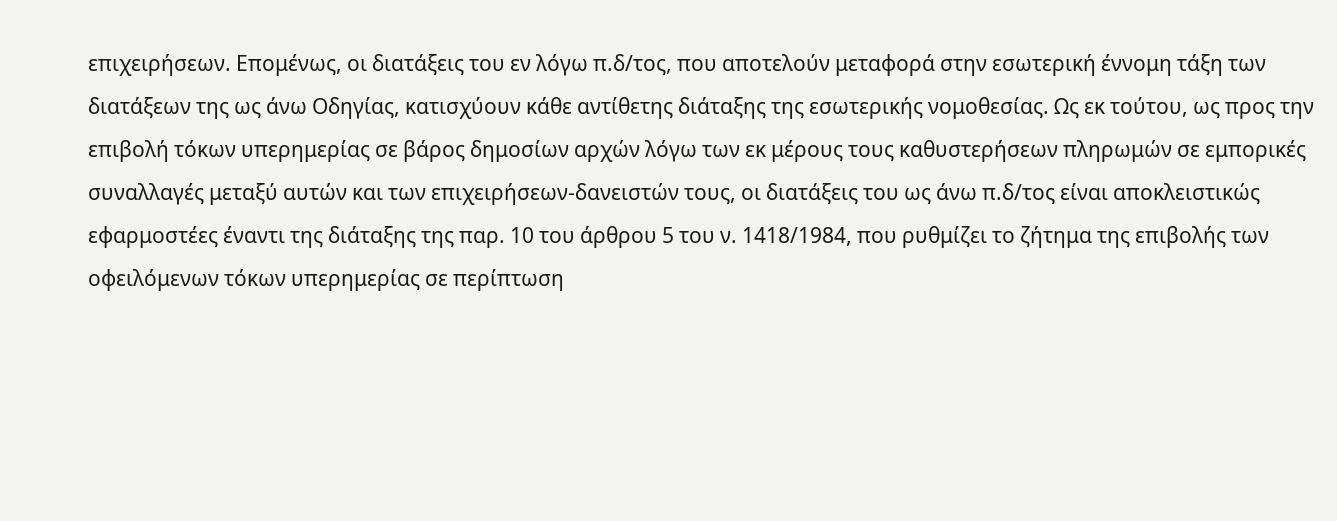επιχειρήσεων. Επομένως, οι διατάξεις του εν λόγω π.δ/τος, που αποτελούν μεταφορά στην εσωτερική έννομη τάξη των διατάξεων της ως άνω Οδηγίας, κατισχύουν κάθε αντίθετης διάταξης της εσωτερικής νομοθεσίας. Ως εκ τούτου, ως προς την επιβολή τόκων υπερημερίας σε βάρος δημοσίων αρχών λόγω των εκ μέρους τους καθυστερήσεων πληρωμών σε εμπορικές συναλλαγές μεταξύ αυτών και των επιχειρήσεων-δανειστών τους, οι διατάξεις του ως άνω π.δ/τος είναι αποκλειστικώς εφαρμοστέες έναντι της διάταξης της παρ. 10 του άρθρου 5 του ν. 1418/1984, που ρυθμίζει το ζήτημα της επιβολής των οφειλόμενων τόκων υπερημερίας σε περίπτωση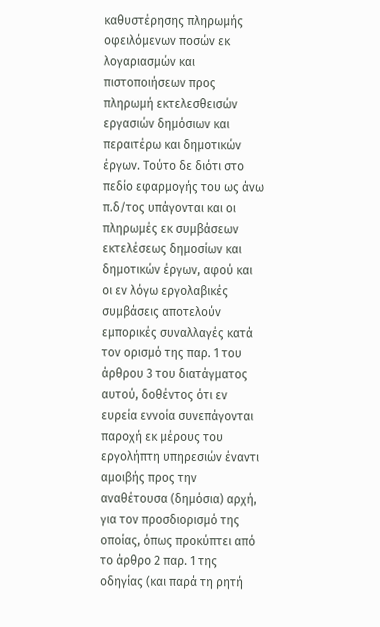καθυστέρησης πληρωμής οφειλόμενων ποσών εκ λογαριασμών και πιστοποιήσεων προς πληρωμή εκτελεσθεισών εργασιών δημόσιων και περαιτέρω και δημοτικών έργων. Τούτο δε διότι στο πεδίο εφαρμογής του ως άνω π.δ/τος υπάγονται και οι πληρωμές εκ συμβάσεων εκτελέσεως δημοσίων και δημοτικών έργων, αφού και οι εν λόγω εργολαβικές συμβάσεις αποτελούν εμπορικές συναλλαγές κατά τον ορισμό της παρ. 1 του άρθρου 3 του διατάγματος αυτού, δοθέντος ότι εν ευρεία εννοία συνεπάγονται παροχή εκ μέρους του εργολήπτη υπηρεσιών έναντι αμοιβής προς την αναθέτουσα (δημόσια) αρχή, για τον προσδιορισμό της οποίας, όπως προκύπτει από το άρθρο 2 παρ. 1 της οδηγίας (και παρά τη ρητή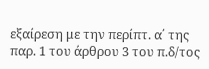εξαίρεση με την περίπτ. α΄ της παρ. 1 του άρθρου 3 του π.δ/τος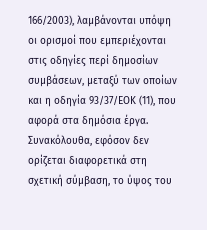166/2003), λαμβάνονται υπόψη οι ορισμοί που εμπεριέχονται στις οδηγίες περί δημοσίων συμβάσεων, μεταξύ των οποίων και η οδηγία 93/37/ΕΟΚ (11), που αφορά στα δημόσια έργα. Συνακόλουθα, εφόσον δεν ορίζεται διαφορετικά στη σχετική σύμβαση, το ύψος του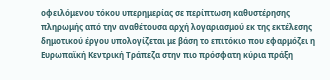οφειλόμενου τόκου υπερημερίας σε περίπτωση καθυστέρησης πληρωμής από την αναθέτουσα αρχή λογαριασμού εκ της εκτέλεσης δημοτικού έργου υπολογίζεται με βάση το επιτόκιο που εφαρμόζει η Ευρωπαϊκή Κεντρική Τράπεζα στην πιο πρόσφατη κύρια πράξη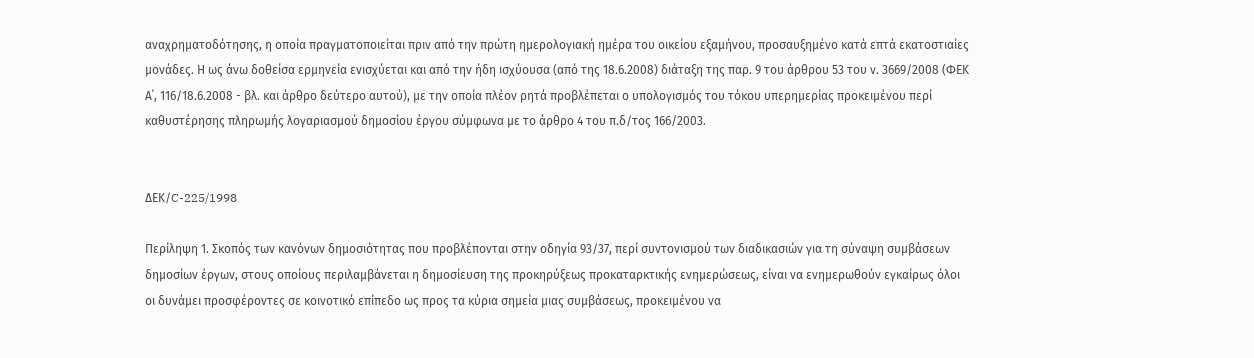αναχρηματοδότησης, η οποία πραγματοποιείται πριν από την πρώτη ημερολογιακή ημέρα του οικείου εξαμήνου, προσαυξημένο κατά επτά εκατοστιαίες μονάδες. Η ως άνω δοθείσα ερμηνεία ενισχύεται και από την ήδη ισχύουσα (από της 18.6.2008) διάταξη της παρ. 9 του άρθρου 53 του ν. 3669/2008 (ΦΕΚ Α΄, 116/18.6.2008 - βλ. και άρθρο δεύτερο αυτού), με την οποία πλέον ρητά προβλέπεται ο υπολογισμός του τόκου υπερημερίας προκειμένου περί καθυστέρησης πληρωμής λογαριασμού δημοσίου έργου σύμφωνα με το άρθρο 4 του π.δ/τος 166/2003.


ΔΕΚ/C-225/1998

Περίληψη 1. Σκοπός των κανόνων δημοσιότητας που προβλέπονται στην οδηγία 93/37, περί συντονισμού των διαδικασιών για τη σύναψη συμβάσεων δημοσίων έργων, στους οποίους περιλαμβάνεται η δημοσίευση της προκηρύξεως προκαταρκτικής ενημερώσεως, είναι να ενημερωθούν εγκαίρως όλοι οι δυνάμει προσφέροντες σε κοινοτικό επίπεδο ως προς τα κύρια σημεία μιας συμβάσεως, προκειμένου να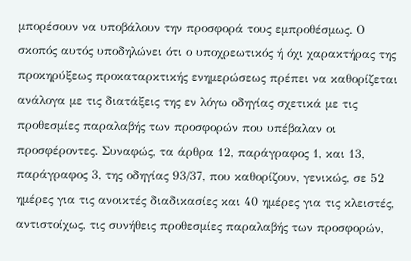μπορέσουν να υποβάλουν την προσφορά τους εμπροθέσμως. Ο σκοπός αυτός υποδηλώνει ότι ο υποχρεωτικός ή όχι χαρακτήρας της προκηρύξεως προκαταρκτικής ενημερώσεως πρέπει να καθορίζεται ανάλογα με τις διατάξεις της εν λόγω οδηγίας σχετικά με τις προθεσμίες παραλαβής των προσφορών που υπέβαλαν οι προσφέροντες. Συναφώς, τα άρθρα 12, παράγραφος 1, και 13, παράγραφος 3, της οδηγίας 93/37, που καθορίζουν, γενικώς, σε 52 ημέρες για τις ανοικτές διαδικασίες και 40 ημέρες για τις κλειστές, αντιστοίχως, τις συνήθεις προθεσμίες παραλαβής των προσφορών,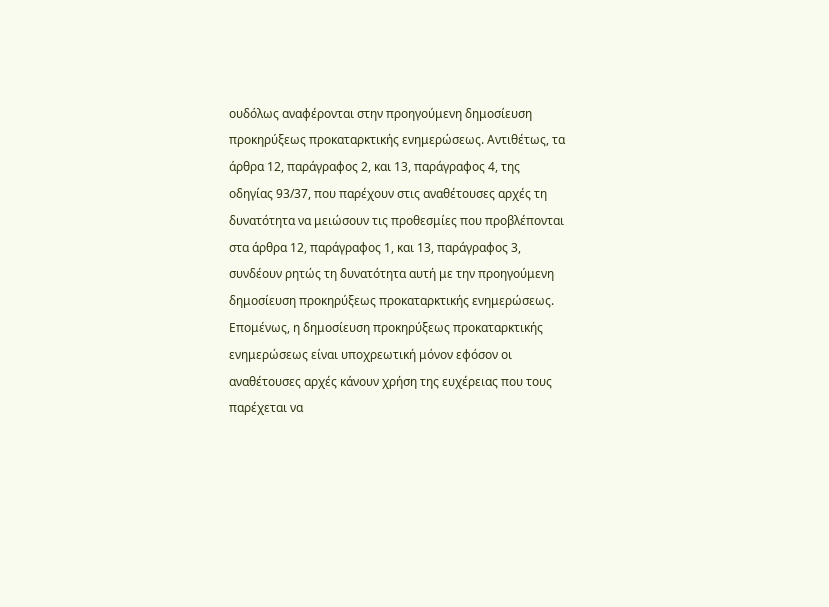ουδόλως αναφέρονται στην προηγούμενη δημοσίευση προκηρύξεως προκαταρκτικής ενημερώσεως. Αντιθέτως, τα άρθρα 12, παράγραφος 2, και 13, παράγραφος 4, της οδηγίας 93/37, που παρέχουν στις αναθέτουσες αρχές τη δυνατότητα να μειώσουν τις προθεσμίες που προβλέπονται στα άρθρα 12, παράγραφος 1, και 13, παράγραφος 3, συνδέουν ρητώς τη δυνατότητα αυτή με την προηγούμενη δημοσίευση προκηρύξεως προκαταρκτικής ενημερώσεως. Επομένως, η δημοσίευση προκηρύξεως προκαταρκτικής ενημερώσεως είναι υποχρεωτική μόνον εφόσον οι αναθέτουσες αρχές κάνουν χρήση της ευχέρειας που τους παρέχεται να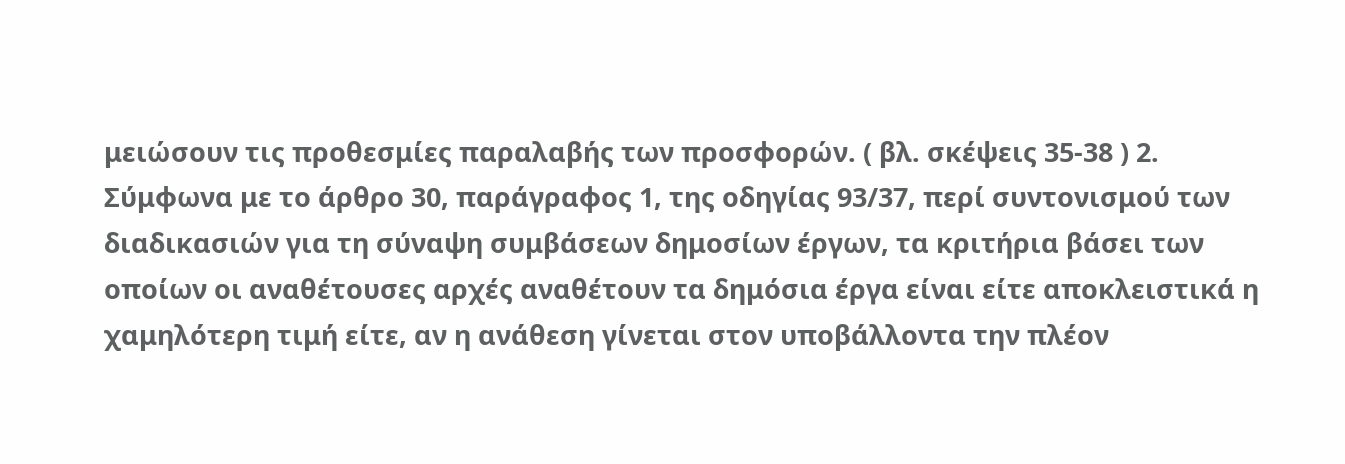μειώσουν τις προθεσμίες παραλαβής των προσφορών. ( βλ. σκέψεις 35-38 ) 2. Σύμφωνα με το άρθρο 30, παράγραφος 1, της οδηγίας 93/37, περί συντονισμού των διαδικασιών για τη σύναψη συμβάσεων δημοσίων έργων, τα κριτήρια βάσει των οποίων οι αναθέτουσες αρχές αναθέτουν τα δημόσια έργα είναι είτε αποκλειστικά η χαμηλότερη τιμή είτε, αν η ανάθεση γίνεται στον υποβάλλοντα την πλέον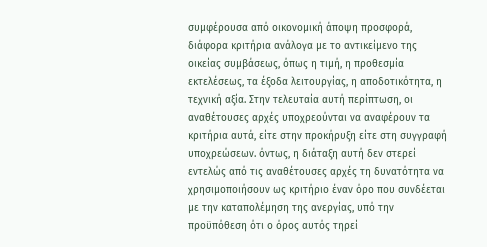συμφέρουσα από οικονομική άποψη προσφορά, διάφορα κριτήρια ανάλογα με το αντικείμενο της οικείας συμβάσεως, όπως η τιμή, η προθεσμία εκτελέσεως, τα έξοδα λειτουργίας, η αποδοτικότητα, η τεχνική αξία. Στην τελευταία αυτή περίπτωση, οι αναθέτουσες αρχές υποχρεούνται να αναφέρουν τα κριτήρια αυτά, είτε στην προκήρυξη είτε στη συγγραφή υποχρεώσεων. όντως, η διάταξη αυτή δεν στερεί εντελώς από τις αναθέτουσες αρχές τη δυνατότητα να χρησιμοποιήσουν ως κριτήριο έναν όρο που συνδέεται με την καταπολέμηση της ανεργίας, υπό την προϋπόθεση ότι ο όρος αυτός τηρεί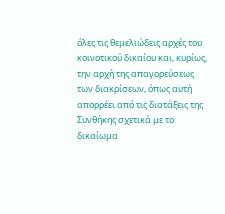όλες τις θεμελιώδεις αρχές του κοινοτικού δικαίου και, κυρίως, την αρχή της απαγορεύσεως των διακρίσεων, όπως αυτή απορρέει από τις διατάξεις της Συνθήκης σχετικά με το δικαίωμα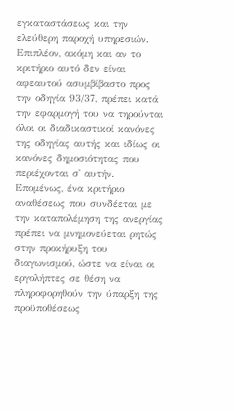εγκαταστάσεως και την ελεύθερη παροχή υπηρεσιών. Επιπλέον, ακόμη και αν το κριτήριο αυτό δεν είναι αφεαυτού ασυμβίβαστο προς την οδηγία 93/37, πρέπει κατά την εφαρμογή του να τηρούνται όλοι οι διαδικαστικοί κανόνες της οδηγίας αυτής και ιδίως οι κανόνες δημοσιότητας που περιέχονται σ' αυτήν. Επομένως, ένα κριτήριο αναθέσεως που συνδέεται με την καταπολέμηση της ανεργίας πρέπει να μνημονεύεται ρητώς στην προκήρυξη του διαγωνισμού, ώστε να είναι οι εργολήπτες σε θέση να πληροφορηθούν την ύπαρξη της προϋποθέσεως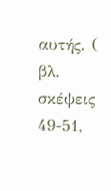αυτής. ( βλ. σκέψεις 49-51,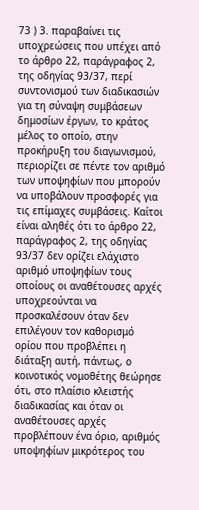73 ) 3. παραβαίνει τις υποχρεώσεις που υπέχει από το άρθρο 22, παράγραφος 2, της οδηγίας 93/37, περί συντονισμού των διαδικασιών για τη σύναψη συμβάσεων δημοσίων έργων, το κράτος μέλος το οποίο, στην προκήρυξη του διαγωνισμού, περιορίζει σε πέντε τον αριθμό των υποψηφίων που μπορούν να υποβάλουν προσφορές για τις επίμαχες συμβάσεις. Καίτοι είναι αληθές ότι το άρθρο 22, παράγραφος 2, της οδηγίας 93/37 δεν ορίζει ελάχιστο αριθμό υποψηφίων τους οποίους οι αναθέτουσες αρχές υποχρεούνται να προσκαλέσουν όταν δεν επιλέγουν τον καθορισμό ορίου που προβλέπει η διάταξη αυτή, πάντως, ο κοινοτικός νομοθέτης θεώρησε ότι, στο πλαίσιο κλειστής διαδικασίας και όταν οι αναθέτουσες αρχές προβλέπουν ένα όριο, αριθμός υποψηφίων μικρότερος του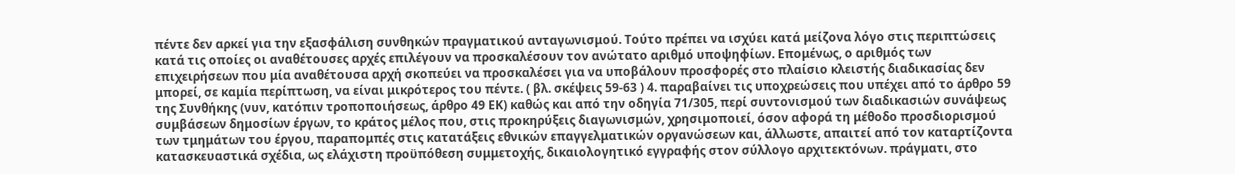πέντε δεν αρκεί για την εξασφάλιση συνθηκών πραγματικού ανταγωνισμού. Τούτο πρέπει να ισχύει κατά μείζονα λόγο στις περιπτώσεις κατά τις οποίες οι αναθέτουσες αρχές επιλέγουν να προσκαλέσουν τον ανώτατο αριθμό υποψηφίων. Επομένως, ο αριθμός των επιχειρήσεων που μία αναθέτουσα αρχή σκοπεύει να προσκαλέσει για να υποβάλουν προσφορές στο πλαίσιο κλειστής διαδικασίας δεν μπορεί, σε καμία περίπτωση, να είναι μικρότερος του πέντε. ( βλ. σκέψεις 59-63 ) 4. παραβαίνει τις υποχρεώσεις που υπέχει από το άρθρο 59 της Συνθήκης (νυν, κατόπιν τροποποιήσεως, άρθρο 49 ΕΚ) καθώς και από την οδηγία 71/305, περί συντονισμού των διαδικασιών συνάψεως συμβάσεων δημοσίων έργων, το κράτος μέλος που, στις προκηρύξεις διαγωνισμών, χρησιμοποιεί, όσον αφορά τη μέθοδο προσδιορισμού των τμημάτων του έργου, παραπομπές στις κατατάξεις εθνικών επαγγελματικών οργανώσεων και, άλλωστε, απαιτεί από τον καταρτίζοντα κατασκευαστικά σχέδια, ως ελάχιστη προϋπόθεση συμμετοχής, δικαιολογητικό εγγραφής στον σύλλογο αρχιτεκτόνων. πράγματι, στο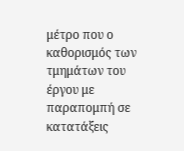μέτρο που ο καθορισμός των τμημάτων του έργου με παραπομπή σε κατατάξεις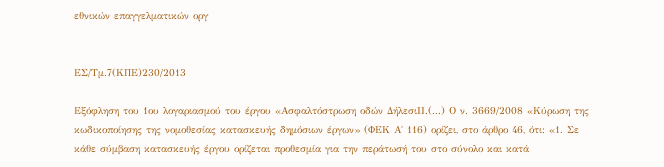εθνικών επαγγελματικών οργ


ΕΣ/Τμ.7(ΚΠΕ)230/2013

Εξόφληση του 1ου λογαριασμού του έργου «Ασφαλτόστρωση οδών ΔήλεσιII.(...) Ο ν. 3669/2008 «Κύρωση της κωδικοποίησης της νομοθεσίας κατασκευής δημόσιων έργων» (ΦΕΚ Α΄ 116) ορίζει, στο άρθρο 46, ότι: «1. Σε κάθε σύμβαση κατασκευής έργου ορίζεται προθεσμία για την περάτωσή του στο σύνολο και κατά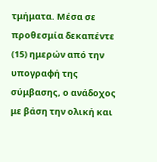τμήματα. Μέσα σε προθεσμία δεκαπέντε (15) ημερών από την υπογραφή της σύμβασης, ο ανάδοχος με βάση την ολική και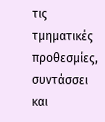τις τμηματικές προθεσμίες, συντάσσει και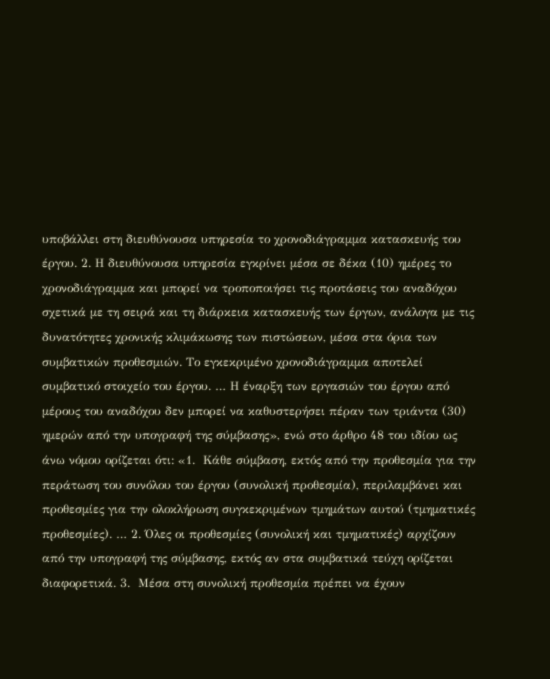υποβάλλει στη διευθύνουσα υπηρεσία το χρονοδιάγραμμα κατασκευής του έργου. 2. Η διευθύνουσα υπηρεσία εγκρίνει μέσα σε δέκα (10) ημέρες το χρονοδιάγραμμα και μπορεί να τροποποιήσει τις προτάσεις του αναδόχου σχετικά με τη σειρά και τη διάρκεια κατασκευής των έργων, ανάλογα με τις δυνατότητες χρονικής κλιμάκωσης των πιστώσεων, μέσα στα όρια των συμβατικών προθεσμιών. Το εγκεκριμένο χρονοδιάγραμμα αποτελεί συμβατικό στοιχείο του έργου. … Η έναρξη των εργασιών του έργου από μέρους του αναδόχου δεν μπορεί να καθυστερήσει πέραν των τριάντα (30) ημερών από την υπογραφή της σύμβασης», ενώ στο άρθρο 48 του ιδίου ως άνω νόμου ορίζεται ότι: «1.  Κάθε σύμβαση, εκτός από την προθεσμία για την περάτωση του συνόλου του έργου (συνολική προθεσμία), περιλαμβάνει και προθεσμίες για την ολοκλήρωση συγκεκριμένων τμημάτων αυτού (τμηματικές προθεσμίες). … 2. Όλες οι προθεσμίες (συνολική και τμηματικές) αρχίζουν από την υπογραφή της σύμβασης, εκτός αν στα συμβατικά τεύχη ορίζεται διαφορετικά. 3.  Μέσα στη συνολική προθεσμία πρέπει να έχουν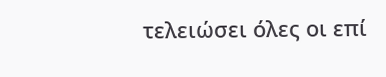τελειώσει όλες οι επί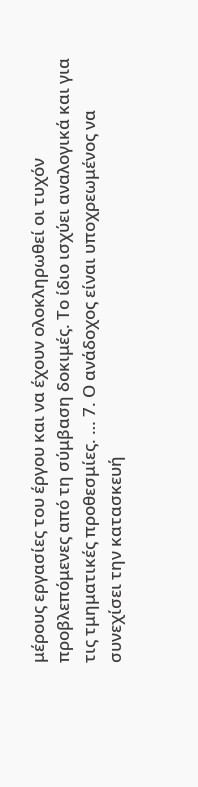μέρους εργασίες του έργου και να έχουν ολοκληρωθεί οι τυχόν προβλεπόμενες από τη σύμβαση δοκιμές. Το ίδιο ισχύει αναλογικά και για τις τμηματικές προθεσμίες. … 7. Ο ανάδοχος είναι υποχρεωμένος να συνεχίσει την κατασκευή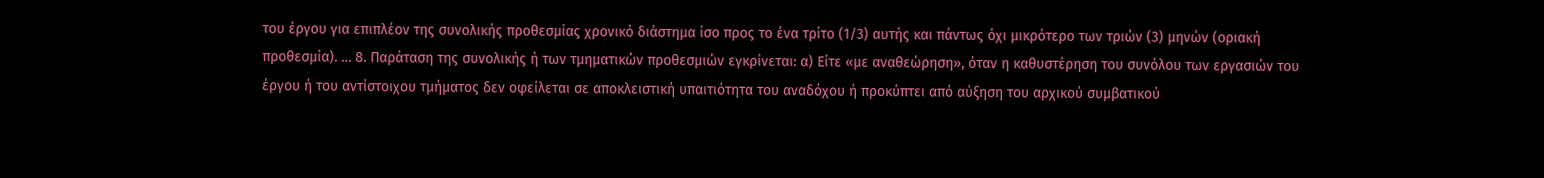του έργου για επιπλέον της συνολικής προθεσμίας χρονικό διάστημα ίσο προς το ένα τρίτο (1/3) αυτής και πάντως όχι μικρότερο των τριών (3) μηνών (οριακή προθεσμία). … 8. Παράταση της συνολικής ή των τμηματικών προθεσμιών εγκρίνεται: α) Είτε «με αναθεώρηση», όταν η καθυστέρηση του συνόλου των εργασιών του έργου ή του αντίστοιχου τμήματος δεν οφείλεται σε αποκλειστική υπαιτιότητα του αναδόχου ή προκύπτει από αύξηση του αρχικού συμβατικού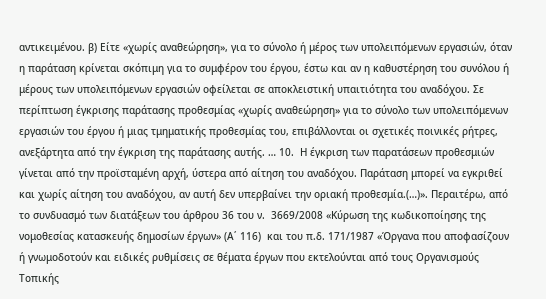αντικειμένου. β) Είτε «χωρίς αναθεώρηση», για το σύνολο ή μέρος των υπολειπόμενων εργασιών, όταν η παράταση κρίνεται σκόπιμη για το συμφέρον του έργου, έστω και αν η καθυστέρηση του συνόλου ή μέρους των υπολειπόμενων εργασιών οφείλεται σε αποκλειστική υπαιτιότητα του αναδόχου. Σε περίπτωση έγκρισης παράτασης προθεσμίας «χωρίς αναθεώρηση» για το σύνολο των υπολειπόμενων εργασιών του έργου ή μιας τμηματικής προθεσμίας του, επιβάλλονται οι σχετικές ποινικές ρήτρες, ανεξάρτητα από την έγκριση της παράτασης αυτής. … 10.  Η έγκριση των παρατάσεων προθεσμιών γίνεται από την προϊσταμένη αρχή, ύστερα από αίτηση του αναδόχου. Παράταση μπορεί να εγκριθεί και χωρίς αίτηση του αναδόχου, αν αυτή δεν υπερβαίνει την οριακή προθεσμία.(…)». Περαιτέρω, από το συνδυασμό των διατάξεων του άρθρου 36 του ν.  3669/2008 «Κύρωση της κωδικοποίησης της νομοθεσίας κατασκευής δημοσίων έργων» (Α΄ 116)  και του π.δ. 171/1987 «Όργανα που αποφασίζουν ή γνωμοδοτούν και ειδικές ρυθμίσεις σε θέματα έργων που εκτελούνται από τους Οργανισμούς Τοπικής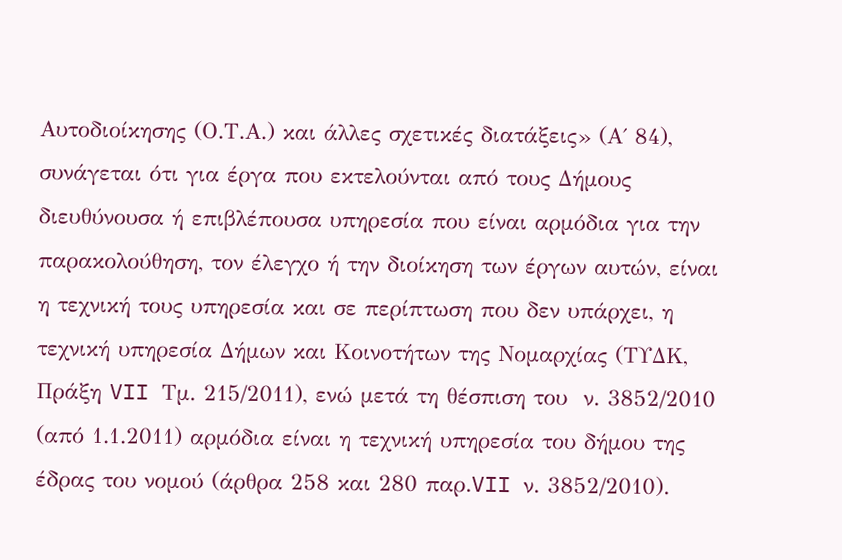Αυτοδιοίκησης (Ο.Τ.Α.) και άλλες σχετικές διατάξεις» (Α΄ 84),  συνάγεται ότι για έργα που εκτελούνται από τους Δήμους διευθύνουσα ή επιβλέπουσα υπηρεσία που είναι αρμόδια για την παρακολούθηση, τον έλεγχο ή την διοίκηση των έργων αυτών, είναι η τεχνική τους υπηρεσία και σε περίπτωση που δεν υπάρχει, η τεχνική υπηρεσία Δήμων και Κοινοτήτων της Νομαρχίας (ΤΥΔΚ, Πράξη VII Τμ. 215/2011), ενώ μετά τη θέσπιση του  ν. 3852/2010 (από 1.1.2011) αρμόδια είναι η τεχνική υπηρεσία του δήμου της έδρας του νομού (άρθρα 258 και 280 παρ.VII ν. 3852/2010).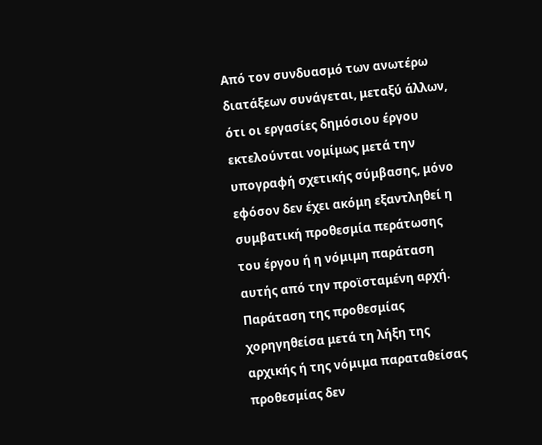Από τον συνδυασμό των ανωτέρω διατάξεων συνάγεται, μεταξύ άλλων, ότι οι εργασίες δημόσιου έργου εκτελούνται νομίμως μετά την υπογραφή σχετικής σύμβασης, μόνο εφόσον δεν έχει ακόμη εξαντληθεί η συμβατική προθεσμία περάτωσης του έργου ή η νόμιμη παράταση αυτής από την προϊσταμένη αρχή. Παράταση της προθεσμίας χορηγηθείσα μετά τη λήξη της αρχικής ή της νόμιμα παραταθείσας προθεσμίας δεν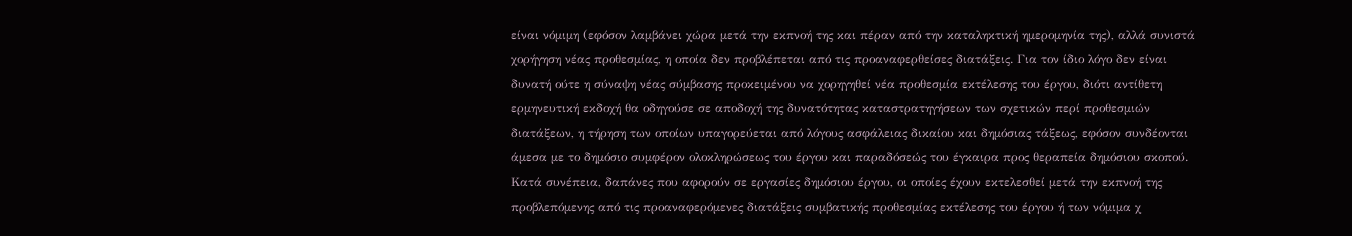είναι νόμιμη (εφόσον λαμβάνει χώρα μετά την εκπνοή της και πέραν από την καταληκτική ημερομηνία της), αλλά συνιστά χορήγηση νέας προθεσμίας, η οποία δεν προβλέπεται από τις προαναφερθείσες διατάξεις. Για τον ίδιο λόγο δεν είναι δυνατή ούτε η σύναψη νέας σύμβασης προκειμένου να χορηγηθεί νέα προθεσμία εκτέλεσης του έργου, διότι αντίθετη ερμηνευτική εκδοχή θα οδηγούσε σε αποδοχή της δυνατότητας καταστρατηγήσεων των σχετικών περί προθεσμιών διατάξεων, η τήρηση των οποίων υπαγορεύεται από λόγους ασφάλειας δικαίου και δημόσιας τάξεως, εφόσον συνδέονται άμεσα με το δημόσιο συμφέρον ολοκληρώσεως του έργου και παραδόσεώς του έγκαιρα προς θεραπεία δημόσιου σκοπού.  Κατά συνέπεια, δαπάνες που αφορούν σε εργασίες δημόσιου έργου, οι οποίες έχουν εκτελεσθεί μετά την εκπνοή της προβλεπόμενης από τις προαναφερόμενες διατάξεις συμβατικής προθεσμίας εκτέλεσης του έργου ή των νόμιμα χ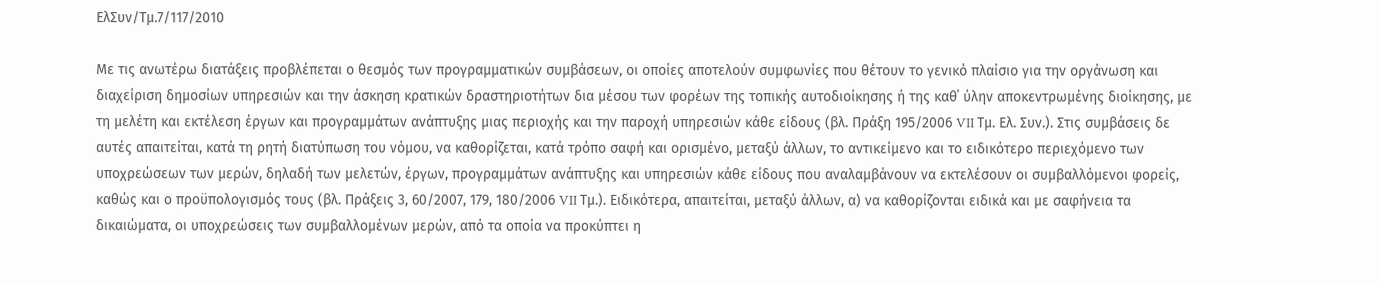ΕλΣυν/Τμ.7/117/2010

Με τις ανωτέρω διατάξεις προβλέπεται ο θεσμός των προγραμματικών συμβάσεων, οι οποίες αποτελούν συμφωνίες που θέτουν το γενικό πλαίσιο για την οργάνωση και διαχείριση δημοσίων υπηρεσιών και την άσκηση κρατικών δραστηριοτήτων δια μέσου των φορέων της τοπικής αυτοδιοίκησης ή της καθ΄ ύλην αποκεντρωμένης διοίκησης, με τη μελέτη και εκτέλεση έργων και προγραμμάτων ανάπτυξης μιας περιοχής και την παροχή υπηρεσιών κάθε είδους (βλ. Πράξη 195/2006 VII Τμ. Ελ. Συν.). Στις συμβάσεις δε αυτές απαιτείται, κατά τη ρητή διατύπωση του νόμου, να καθορίζεται, κατά τρόπο σαφή και ορισμένο, μεταξύ άλλων, το αντικείμενο και το ειδικότερο περιεχόμενο των υποχρεώσεων των μερών, δηλαδή των μελετών, έργων, προγραμμάτων ανάπτυξης και υπηρεσιών κάθε είδους που αναλαμβάνουν να εκτελέσουν οι συμβαλλόμενοι φορείς, καθώς και ο προϋπολογισμός τους (βλ. Πράξεις 3, 60/2007, 179, 180/2006 VII Τμ.). Ειδικότερα, απαιτείται, μεταξύ άλλων, α) να καθορίζονται ειδικά και με σαφήνεια τα δικαιώματα, οι υποχρεώσεις των συμβαλλομένων μερών, από τα οποία να προκύπτει η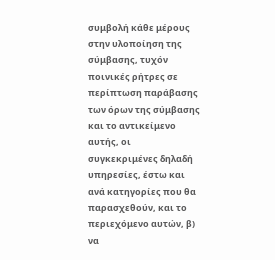συμβολή κάθε μέρους στην υλοποίηση της σύμβασης, τυχόν ποινικές ρήτρες σε περίπτωση παράβασης των όρων της σύμβασης και το αντικείμενο αυτής, οι συγκεκριμένες δηλαδή υπηρεσίες, έστω και ανά κατηγορίες που θα παρασχεθούν, και το περιεχόμενο αυτών, β) να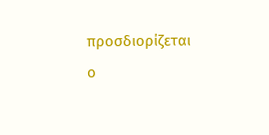προσδιορίζεται ο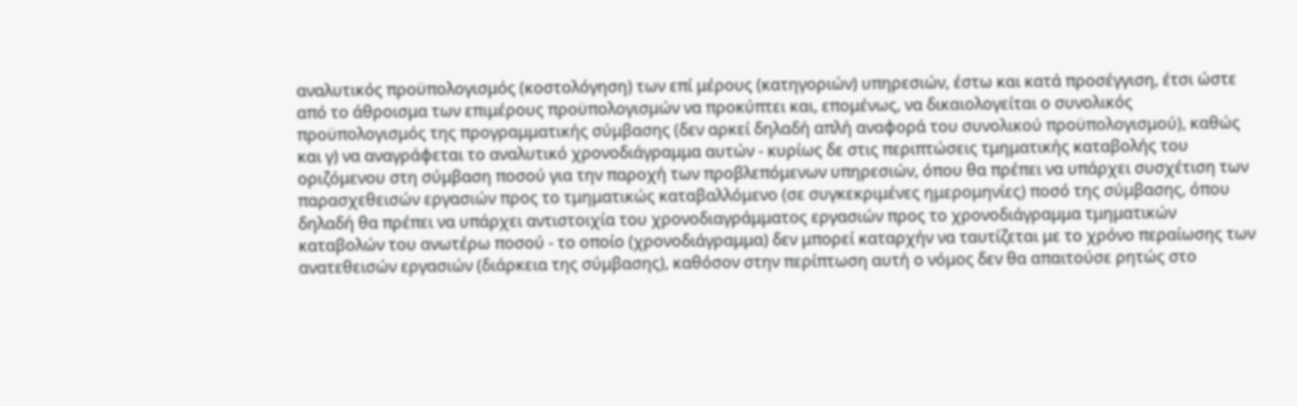αναλυτικός προϋπολογισμός (κοστολόγηση) των επί μέρους (κατηγοριών) υπηρεσιών, έστω και κατά προσέγγιση, έτσι ώστε από το άθροισμα των επιμέρους προϋπολογισμών να προκύπτει και, επομένως, να δικαιολογείται ο συνολικός προϋπολογισμός της προγραμματικής σύμβασης (δεν αρκεί δηλαδή απλή αναφορά του συνολικού προϋπολογισμού), καθώς και γ) να αναγράφεται το αναλυτικό χρονοδιάγραμμα αυτών - κυρίως δε στις περιπτώσεις τμηματικής καταβολής του οριζόμενου στη σύμβαση ποσού για την παροχή των προβλεπόμενων υπηρεσιών, όπου θα πρέπει να υπάρχει συσχέτιση των παρασχεθεισών εργασιών προς το τμηματικώς καταβαλλόμενο (σε συγκεκριμένες ημερομηνίες) ποσό της σύμβασης, όπου δηλαδή θα πρέπει να υπάρχει αντιστοιχία του χρονοδιαγράμματος εργασιών προς το χρονοδιάγραμμα τμηματικών καταβολών του ανωτέρω ποσού - το οποίο (χρονοδιάγραμμα) δεν μπορεί καταρχήν να ταυτίζεται με το χρόνο περαίωσης των ανατεθεισών εργασιών (διάρκεια της σύμβασης), καθόσον στην περίπτωση αυτή ο νόμος δεν θα απαιτούσε ρητώς στο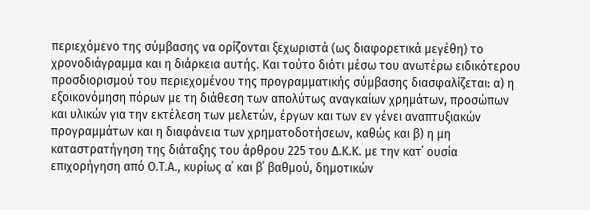περιεχόμενο της σύμβασης να ορίζονται ξεχωριστά (ως διαφορετικά μεγέθη) το χρονοδιάγραμμα και η διάρκεια αυτής. Και τούτο διότι μέσω του ανωτέρω ειδικότερου προσδιορισμού του περιεχομένου της προγραμματικής σύμβασης διασφαλίζεται: α) η εξοικονόμηση πόρων με τη διάθεση των απολύτως αναγκαίων χρημάτων, προσώπων και υλικών για την εκτέλεση των μελετών, έργων και των εν γένει αναπτυξιακών προγραμμάτων και η διαφάνεια των χρηματοδοτήσεων, καθώς και β) η μη καταστρατήγηση της διάταξης του άρθρου 225 του Δ.Κ.Κ. με την κατ΄ ουσία επιχορήγηση από Ο.Τ.Α., κυρίως α΄ και β΄ βαθμού, δημοτικών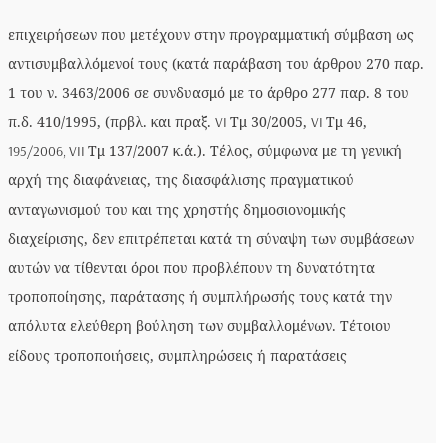επιχειρήσεων που μετέχουν στην προγραμματική σύμβαση ως αντισυμβαλλόμενοί τους (κατά παράβαση του άρθρου 270 παρ. 1 του ν. 3463/2006 σε συνδυασμό με το άρθρο 277 παρ. 8 του π.δ. 410/1995, (πρβλ. και πραξ. VI Τμ 30/2005, VI Τμ 46, 195/2006, VII Τμ 137/2007 κ.ά.). Τέλος, σύμφωνα με τη γενική αρχή της διαφάνειας, της διασφάλισης πραγματικού ανταγωνισμού του και της χρηστής δημοσιονομικής διαχείρισης, δεν επιτρέπεται κατά τη σύναψη των συμβάσεων αυτών να τίθενται όροι που προβλέπουν τη δυνατότητα τροποποίησης, παράτασης ή συμπλήρωσής τους κατά την απόλυτα ελεύθερη βούληση των συμβαλλομένων. Τέτοιου είδους τροποποιήσεις, συμπληρώσεις ή παρατάσεις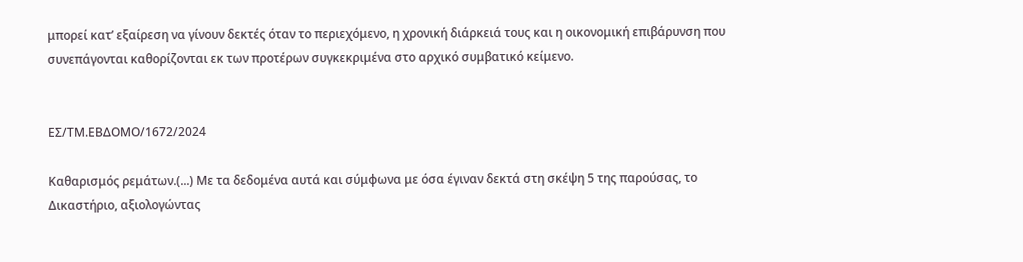μπορεί κατ’ εξαίρεση να γίνουν δεκτές όταν το περιεχόμενο, η χρονική διάρκειά τους και η οικονομική επιβάρυνση που συνεπάγονται καθορίζονται εκ των προτέρων συγκεκριμένα στο αρχικό συμβατικό κείμενο.


ΕΣ/ΤΜ.ΕΒΔΟΜΟ/1672/2024

Καθαρισμός ρεμάτων.(...) Με τα δεδομένα αυτά και σύμφωνα με όσα έγιναν δεκτά στη σκέψη 5 της παρούσας, το Δικαστήριο, αξιολογώντας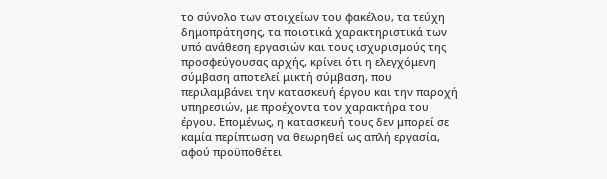το σύνολο των στοιχείων του φακέλου, τα τεύχη δημοπράτησης, τα ποιοτικά χαρακτηριστικά των υπό ανάθεση εργασιών και τους ισχυρισμούς της προσφεύγουσας αρχής, κρίνει ότι η ελεγχόμενη σύμβαση αποτελεί μικτή σύμβαση, που περιλαμβάνει την κατασκευή έργου και την παροχή υπηρεσιών, με προέχοντα τον χαρακτήρα του έργου. Επομένως, η κατασκευή τους δεν μπορεί σε καμία περίπτωση να θεωρηθεί ως απλή εργασία, αφού προϋποθέτει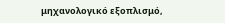μηχανολογικό εξοπλισμό,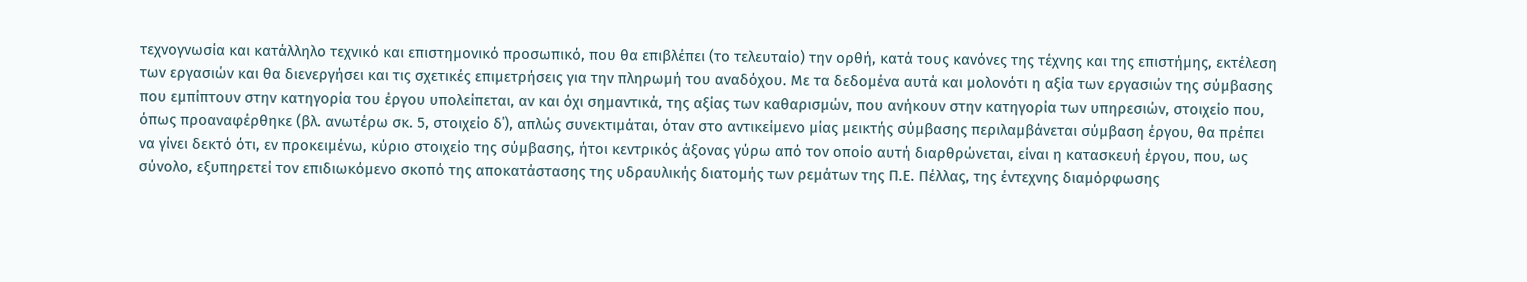τεχνογνωσία και κατάλληλο τεχνικό και επιστημονικό προσωπικό, που θα επιβλέπει (το τελευταίο) την ορθή, κατά τους κανόνες της τέχνης και της επιστήμης, εκτέλεση των εργασιών και θα διενεργήσει και τις σχετικές επιμετρήσεις για την πληρωμή του αναδόχου. Με τα δεδομένα αυτά και μολονότι η αξία των εργασιών της σύμβασης που εμπίπτουν στην κατηγορία του έργου υπολείπεται, αν και όχι σημαντικά, της αξίας των καθαρισμών, που ανήκουν στην κατηγορία των υπηρεσιών, στοιχείο που, όπως προαναφέρθηκε (βλ. ανωτέρω σκ. 5, στοιχείο δ΄), απλώς συνεκτιμάται, όταν στο αντικείμενο μίας μεικτής σύμβασης περιλαμβάνεται σύμβαση έργου, θα πρέπει να γίνει δεκτό ότι, εν προκειμένω, κύριο στοιχείο της σύμβασης, ήτοι κεντρικός άξονας γύρω από τον οποίο αυτή διαρθρώνεται, είναι η κατασκευή έργου, που, ως σύνολο, εξυπηρετεί τον επιδιωκόμενο σκοπό της αποκατάστασης της υδραυλικής διατομής των ρεμάτων της Π.Ε. Πέλλας, της έντεχνης διαμόρφωσης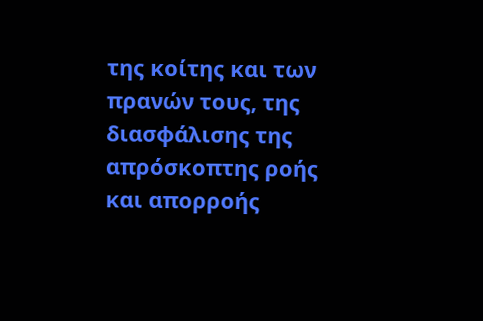της κοίτης και των πρανών τους, της διασφάλισης της απρόσκοπτης ροής και απορροής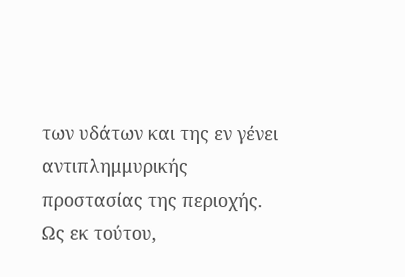των υδάτων και της εν γένει αντιπλημμυρικής προστασίας της περιοχής. Ως εκ τούτου,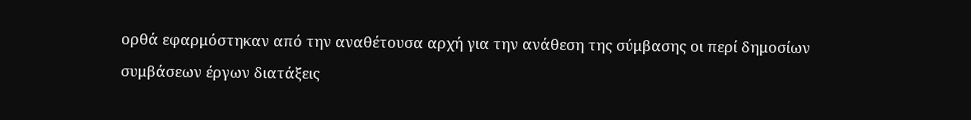ορθά εφαρμόστηκαν από την αναθέτουσα αρχή για την ανάθεση της σύμβασης οι περί δημοσίων συμβάσεων έργων διατάξεις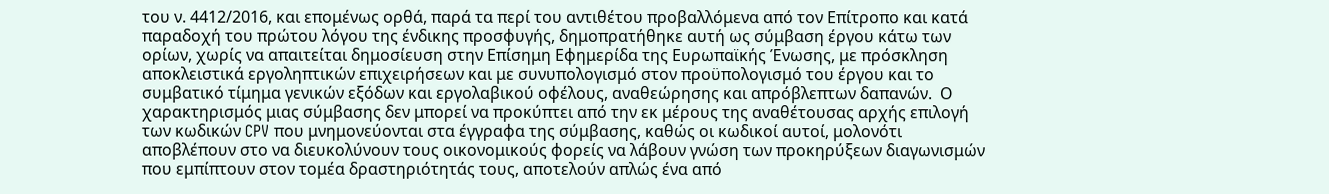του ν. 4412/2016, και επομένως ορθά, παρά τα περί του αντιθέτου προβαλλόμενα από τον Επίτροπο και κατά παραδοχή του πρώτου λόγου της ένδικης προσφυγής, δημοπρατήθηκε αυτή ως σύμβαση έργου κάτω των ορίων, χωρίς να απαιτείται δημοσίευση στην Επίσημη Εφημερίδα της Ευρωπαϊκής Ένωσης, με πρόσκληση αποκλειστικά εργοληπτικών επιχειρήσεων και με συνυπολογισμό στον προϋπολογισμό του έργου και το συμβατικό τίμημα γενικών εξόδων και εργολαβικού οφέλους, αναθεώρησης και απρόβλεπτων δαπανών.  Ο χαρακτηρισμός μιας σύμβασης δεν μπορεί να προκύπτει από την εκ μέρους της αναθέτουσας αρχής επιλογή των κωδικών CPV που μνημονεύονται στα έγγραφα της σύμβασης, καθώς οι κωδικοί αυτοί, μολονότι αποβλέπουν στο να διευκολύνουν τους οικονομικούς φορείς να λάβουν γνώση των προκηρύξεων διαγωνισμών που εμπίπτουν στον τομέα δραστηριότητάς τους, αποτελούν απλώς ένα από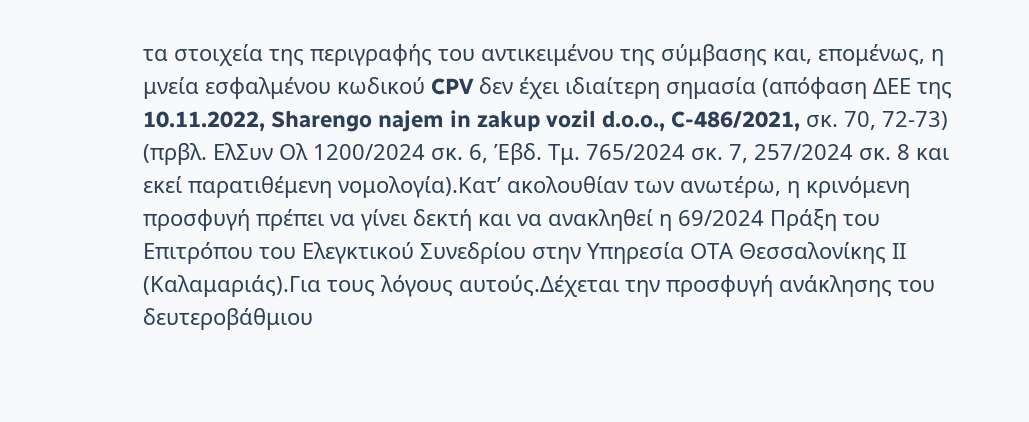τα στοιχεία της περιγραφής του αντικειμένου της σύμβασης και, επομένως, η μνεία εσφαλμένου κωδικού CPV δεν έχει ιδιαίτερη σημασία (απόφαση ΔΕΕ της 10.11.2022, Sharengo najem in zakup vozil d.o.o., C-486/2021, σκ. 70, 72-73) (πρβλ. ΕλΣυν Ολ 1200/2024 σκ. 6, Έβδ. Τμ. 765/2024 σκ. 7, 257/2024 σκ. 8 και εκεί παρατιθέμενη νομολογία).Κατ’ ακολουθίαν των ανωτέρω, η κρινόμενη προσφυγή πρέπει να γίνει δεκτή και να ανακληθεί η 69/2024 Πράξη του Επιτρόπου του Ελεγκτικού Συνεδρίου στην Υπηρεσία ΟΤΑ Θεσσαλονίκης ΙΙ (Καλαμαριάς).Για τους λόγους αυτούς.Δέχεται την προσφυγή ανάκλησης του δευτεροβάθμιου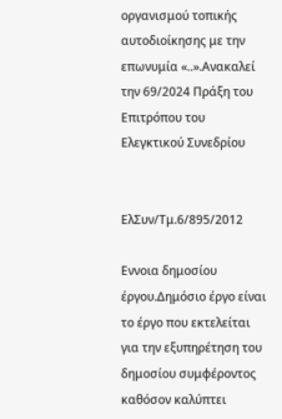οργανισμού τοπικής αυτοδιοίκησης με την επωνυμία «..».Ανακαλεί την 69/2024 Πράξη του Επιτρόπου του Ελεγκτικού Συνεδρίου


ΕλΣυν/Τμ.6/895/2012

Εννοια δημοσίου έργου.Δημόσιο έργο είναι το έργο που εκτελείται για την εξυπηρέτηση του δημοσίου συμφέροντος καθόσον καλύπτει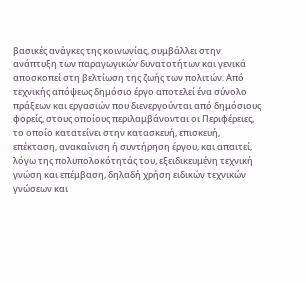βασικές ανάγκες της κοινωνίας, συμβάλλει στην ανάπτυξη των παραγωγικών δυνατοτήτων και γενικά αποσκοπεί στη βελτίωση της ζωής των πολιτών. Από τεχνικής απόψεως δημόσιο έργο αποτελεί ένα σύνολο πράξεων και εργασιών που διενεργούνται από δημόσιους φορείς, στους οποίους περιλαμβάνονται οι Περιφέρειες, το οποίο κατατείνει στην κατασκευή, επισκευή, επέκταση, ανακαίνιση ή συντήρηση έργου, και απαιτεί, λόγω της πολυπολοκότητάς του, εξειδικευμένη τεχνική γνώση και επέμβαση, δηλαδή χρήση ειδικών τεχνικών γνώσεων και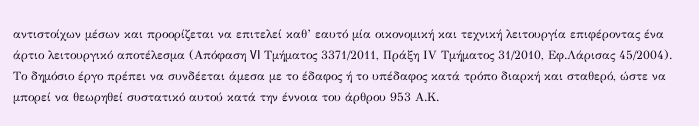αντιστοίχων μέσων και προορίζεται να επιτελεί καθ’ εαυτό μία οικονομική και τεχνική λειτουργία επιφέροντας ένα άρτιο λειτουργικό αποτέλεσμα (Απόφαση VI Τμήματος 3371/2011, Πράξη ΙV Τμήματος 31/2010, Εφ.Λάρισας 45/2004). Το δημόσιο έργο πρέπει να συνδέεται άμεσα με το έδαφος ή το υπέδαφος κατά τρόπο διαρκή και σταθερό, ώστε να μπορεί να θεωρηθεί συστατικό αυτού κατά την έννοια του άρθρου 953 Α.Κ.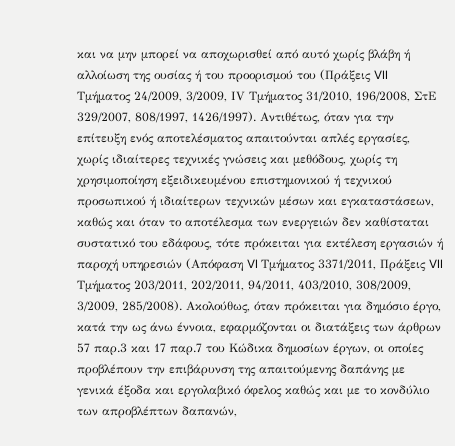και να μην μπορεί να αποχωρισθεί από αυτό χωρίς βλάβη ή αλλοίωση της ουσίας ή του προορισμού του (Πράξεις VII Τμήματος 24/2009, 3/2009, ΙV Τμήματος 31/2010, 196/2008, ΣτΕ 329/2007, 808/1997, 1426/1997). Αντιθέτως, όταν για την επίτευξη ενός αποτελέσματος απαιτούνται απλές εργασίες, χωρίς ιδιαίτερες τεχνικές γνώσεις και μεθόδους, χωρίς τη χρησιμοποίηση εξειδικευμένου επιστημονικού ή τεχνικού προσωπικού ή ιδιαίτερων τεχνικών μέσων και εγκαταστάσεων, καθώς και όταν το αποτέλεσμα των ενεργειών δεν καθίσταται συστατικό του εδάφους, τότε πρόκειται για εκτέλεση εργασιών ή παροχή υπηρεσιών (Απόφαση VI Τμήματος 3371/2011, Πράξεις VII Τμήματος 203/2011, 202/2011, 94/2011, 403/2010, 308/2009, 3/2009, 285/2008). Ακολούθως, όταν πρόκειται για δημόσιο έργο, κατά την ως άνω έννοια, εφαρμόζονται οι διατάξεις των άρθρων 57 παρ.3 και 17 παρ.7 του Κώδικα δημοσίων έργων, οι οποίες προβλέπουν την επιβάρυνση της απαιτούμενης δαπάνης με γενικά έξοδα και εργολαβικό όφελος καθώς και με το κονδύλιο των απροβλέπτων δαπανών,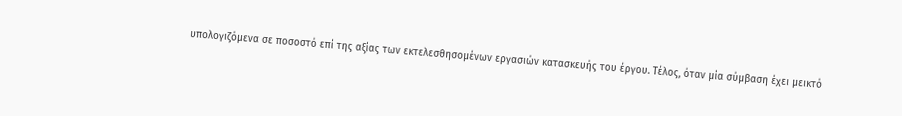υπολογιζόμενα σε ποσοστό επί της αξίας των εκτελεσθησομένων εργασιών κατασκευής του έργου. Τέλος, όταν μία σύμβαση έχει μεικτό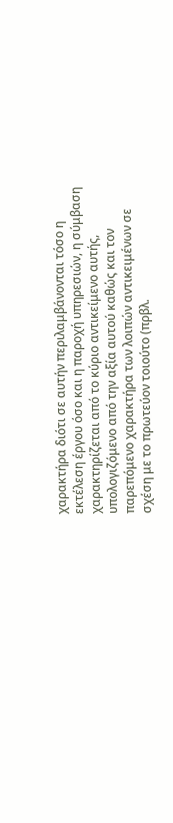χαρακτήρα διότι σε αυτήν περιλαμβάνονται τόσο η εκτέλεση έργου όσο και η παροχή υπηρεσιών, η σύμβαση χαρακτηρίζεται από το κύριο αντικείμενο αυτής, υπολογιζόμενο από την αξία αυτού καθώς και τον παρεπόμενο χαρακτήρα των λοιπών αντικειμένων σε σχέση με το πρωτεύον τοιούτο (πρβλ.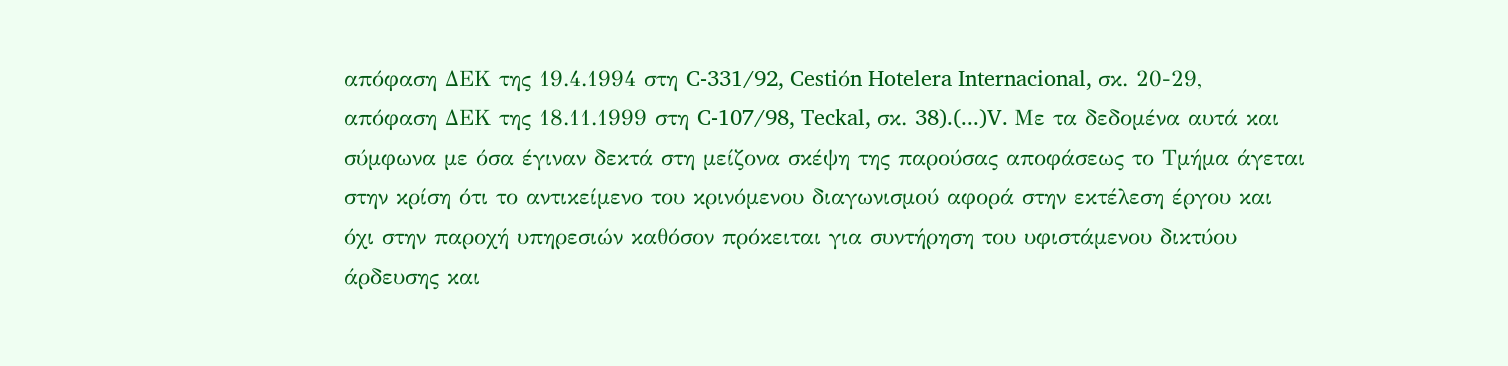απόφαση ΔΕΚ της 19.4.1994 στη C-331/92, Cestiόn Hotelera Internacional, σκ. 20-29, απόφαση ΔΕΚ της 18.11.1999 στη C-107/98, Teckal, σκ. 38).(...)V. Με τα δεδομένα αυτά και σύμφωνα με όσα έγιναν δεκτά στη μείζονα σκέψη της παρούσας αποφάσεως το Τμήμα άγεται στην κρίση ότι το αντικείμενο του κρινόμενου διαγωνισμού αφορά στην εκτέλεση έργου και όχι στην παροχή υπηρεσιών καθόσον πρόκειται για συντήρηση του υφιστάμενου δικτύου άρδευσης και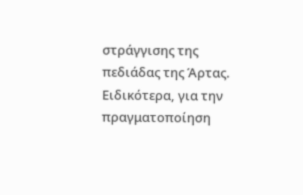στράγγισης της πεδιάδας της Άρτας. Ειδικότερα, για την πραγματοποίηση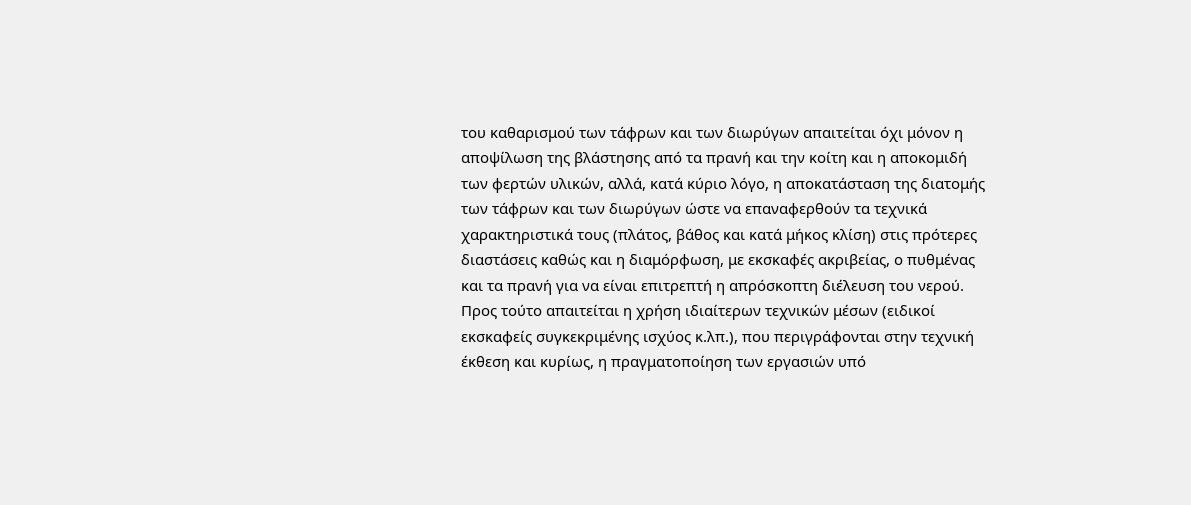του καθαρισμού των τάφρων και των διωρύγων απαιτείται όχι μόνον η αποψίλωση της βλάστησης από τα πρανή και την κοίτη και η αποκομιδή των φερτών υλικών, αλλά, κατά κύριο λόγο, η αποκατάσταση της διατομής των τάφρων και των διωρύγων ώστε να επαναφερθούν τα τεχνικά χαρακτηριστικά τους (πλάτος, βάθος και κατά μήκος κλίση) στις πρότερες διαστάσεις καθώς και η διαμόρφωση, με εκσκαφές ακριβείας, ο πυθμένας και τα πρανή για να είναι επιτρεπτή η απρόσκοπτη διέλευση του νερού. Προς τούτο απαιτείται η χρήση ιδιαίτερων τεχνικών μέσων (ειδικοί εκσκαφείς συγκεκριμένης ισχύος κ.λπ.), που περιγράφονται στην τεχνική έκθεση και κυρίως, η πραγματοποίηση των εργασιών υπό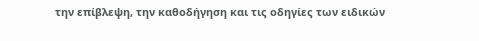την επίβλεψη, την καθοδήγηση και τις οδηγίες των ειδικών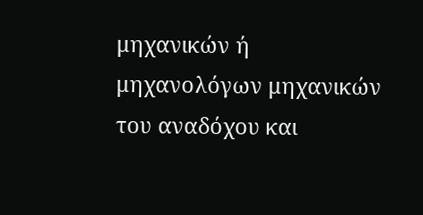μηχανικών ή μηχανολόγων μηχανικών του αναδόχου και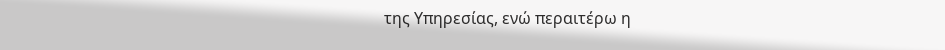της Υπηρεσίας, ενώ περαιτέρω η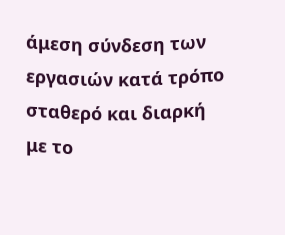άμεση σύνδεση των εργασιών κατά τρόπο σταθερό και διαρκή με το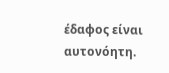έδαφος είναι αυτονόητη.